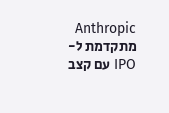Anthropic מתקדמת ל-IPO עם קצב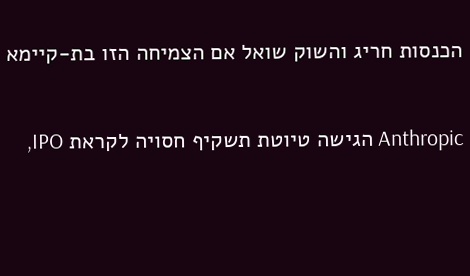הכנסות חריג והשוק שואל אם הצמיחה הזו בת-קיימא

Anthropic הגישה טיוטת תשקיף חסויה לקראת IPO,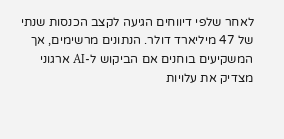לאחר שלפי דיווחים הגיעה לקצב הכנסות שנתי של 47 מיליארד דולר. הנתונים מרשימים, אך המשקיעים בוחנים אם הביקוש ל-AI ארגוני מצדיק את עלויות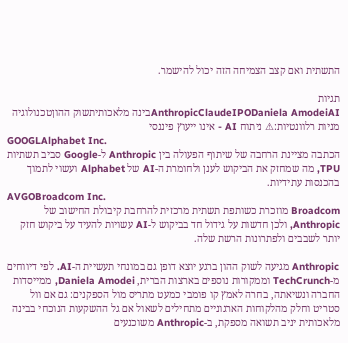התשתית ואם קצב הצמיחה הזה יכול להישמר.

תגיות
AnthropicClaudeIPODaniela AmodeiAIבינה מלאכותיתשוק ההוןטכנולוגיה
מניות רלוונטיות:⚠ ניתוח AI - אינו ייעוץ פיננסי
GOOGLAlphabet Inc.
הכתבה מציינת הרחבה של שיתוף הפעולה בין Anthropic ל-Google סביב תשתיות TPU, מה שמחזק את הביקוש לענן ולחומרת ה-AI של Alphabet ועשוי לתמוך בהכנסות עתידיות.
AVGOBroadcom Inc.
Broadcom מוזכרת כשותפת תשתית מרכזית להרחבת קיבולת החישוב של Anthropic, ולכן חדשות על גידול חד בביקוש ל-AI עשויות להעיד על ביקוש חזק יותר לשבבים ולפתרונות הרשת שלה.

Anthropic מגיעה לשוק ההון ברגע יוצא דופן גם במונחי תעשיית ה-AI. לפי דיווחים מ-TechCrunch וממקורות נוספים בארצות הברית, Daniela Amodei, ממייסדות החברה ונשיאתה, בחרה לאמץ קו פומבי כמעט מתריס מול הספקנים: גם אם וול סטריט וחלק מהלקוחות הארגוניים מתחילים לשאול אם גל ההשקעות הנוכחי בבינה מלאכותית יניב תשואה מספקת, ב-Anthropic משוכנעים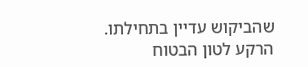שהביקוש עדיין בתחילתו. הרקע לטון הבטוח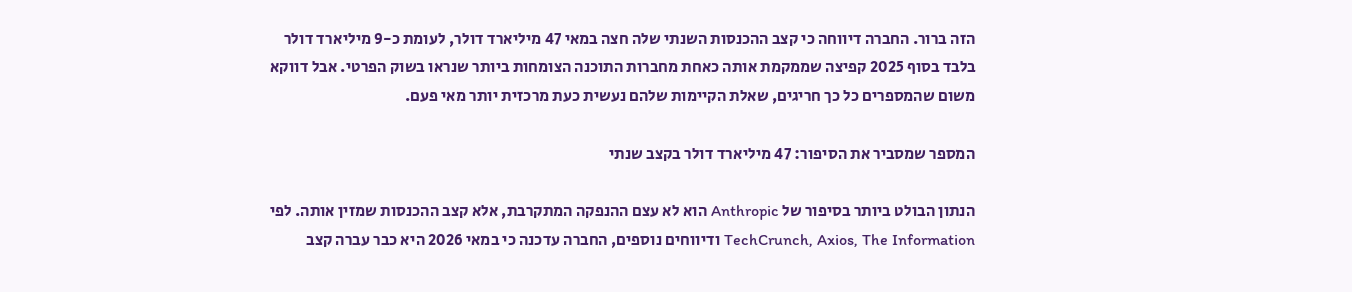הזה ברור. החברה דיווחה כי קצב ההכנסות השנתי שלה חצה במאי 47 מיליארד דולר, לעומת כ-9 מיליארד דולר בלבד בסוף 2025 קפיצה שממקמת אותה כאחת מחברות התוכנה הצומחות ביותר שנראו בשוק הפרטי. אבל דווקא משום שהמספרים כל כך חריגים, שאלת הקיימות שלהם נעשית כעת מרכזית יותר מאי פעם.

המספר שמסביר את הסיפור: 47 מיליארד דולר בקצב שנתי

הנתון הבולט ביותר בסיפור של Anthropic הוא לא עצם ההנפקה המתקרבת, אלא קצב ההכנסות שמזין אותה. לפי TechCrunch, Axios, The Information ודיווחים נוספים, החברה עדכנה כי במאי 2026 היא כבר עברה קצב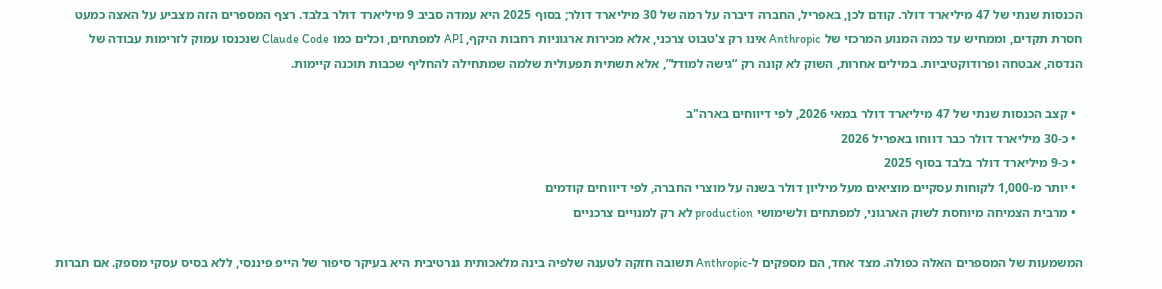הכנסות שנתי של 47 מיליארד דולר. קודם לכן, באפריל, החברה דיברה על רמה של 30 מיליארד דולר; בסוף 2025 היא עמדה סביב 9 מיליארד דולר בלבד. רצף המספרים הזה מצביע על האצה כמעט חסרת תקדים, וממחיש עד כמה המנוע המרכזי של Anthropic אינו רק צ'טבוט צרכני, אלא מכירות ארגוניות רחבות היקף, API למפתחים, וכלים כמו Claude Code שנכנסו עמוק לזרימות עבודה של הנדסה, אבטחה ופרודוקטיביות. במילים אחרות, השוק לא קונה רק “גישה למודל”, אלא תשתית תפעולית שלמה שמתחילה להחליף שכבות תוכנה קיימות.

  • קצב הכנסות שנתי של 47 מיליארד דולר במאי 2026, לפי דיווחים בארה"ב
  • כ-30 מיליארד דולר כבר דווחו באפריל 2026
  • כ-9 מיליארד דולר בלבד בסוף 2025
  • יותר מ-1,000 לקוחות עסקיים מוציאים מעל מיליון דולר בשנה על מוצרי החברה, לפי דיווחים קודמים
  • מרבית הצמיחה מיוחסת לשוק הארגוני, למפתחים ולשימושי production לא רק למנויים צרכניים

המשמעות של המספרים האלה כפולה. מצד אחד, הם מספקים ל-Anthropic תשובה חזקה לטענה שלפיה בינה מלאכותית גנרטיבית היא בעיקר סיפור של הייפ פיננסי, ללא בסיס עסקי מספק. אם חברות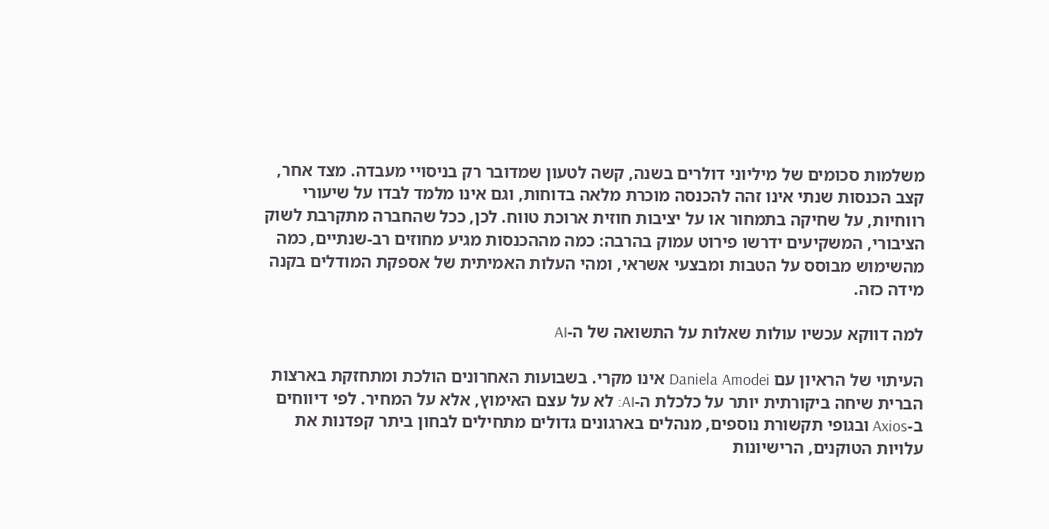משלמות סכומים של מיליוני דולרים בשנה, קשה לטעון שמדובר רק בניסויי מעבדה. מצד אחר, קצב הכנסות שנתי אינו זהה להכנסה מוכרת מלאה בדוחות, וגם אינו מלמד לבדו על שיעורי רווחיות, על שחיקה בתמחור או על יציבות חוזית ארוכת טווח. לכן, ככל שהחברה מתקרבת לשוק הציבורי, המשקיעים ידרשו פירוט עמוק בהרבה: כמה מההכנסות מגיע מחוזים רב-שנתיים, כמה מהשימוש מבוסס על הטבות ומבצעי אשראי, ומהי העלות האמיתית של אספקת המודלים בקנה מידה כזה.

למה דווקא עכשיו עולות שאלות על התשואה של ה-AI

העיתוי של הראיון עם Daniela Amodei אינו מקרי. בשבועות האחרונים הולכת ומתחזקת בארצות הברית שיחה ביקורתית יותר על כלכלת ה-AI: לא על עצם האימוץ, אלא על המחיר. לפי דיווחים ב-Axios ובגופי תקשורת נוספים, מנהלים בארגונים גדולים מתחילים לבחון ביתר קפדנות את עלויות הטוקנים, הרישיונות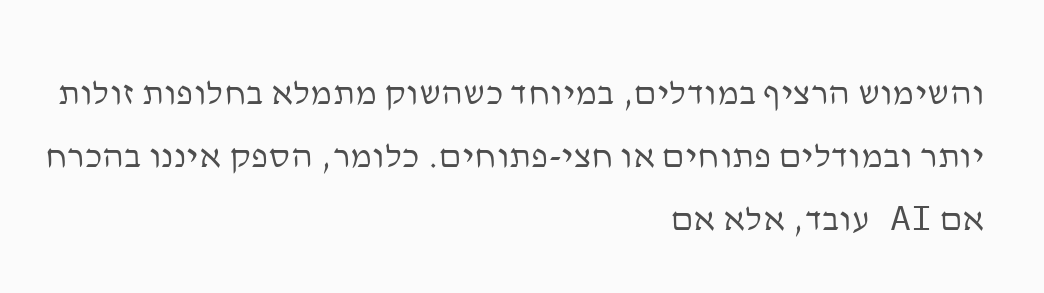והשימוש הרציף במודלים, במיוחד כשהשוק מתמלא בחלופות זולות יותר ובמודלים פתוחים או חצי-פתוחים. כלומר, הספק איננו בהכרח אם AI עובד, אלא אם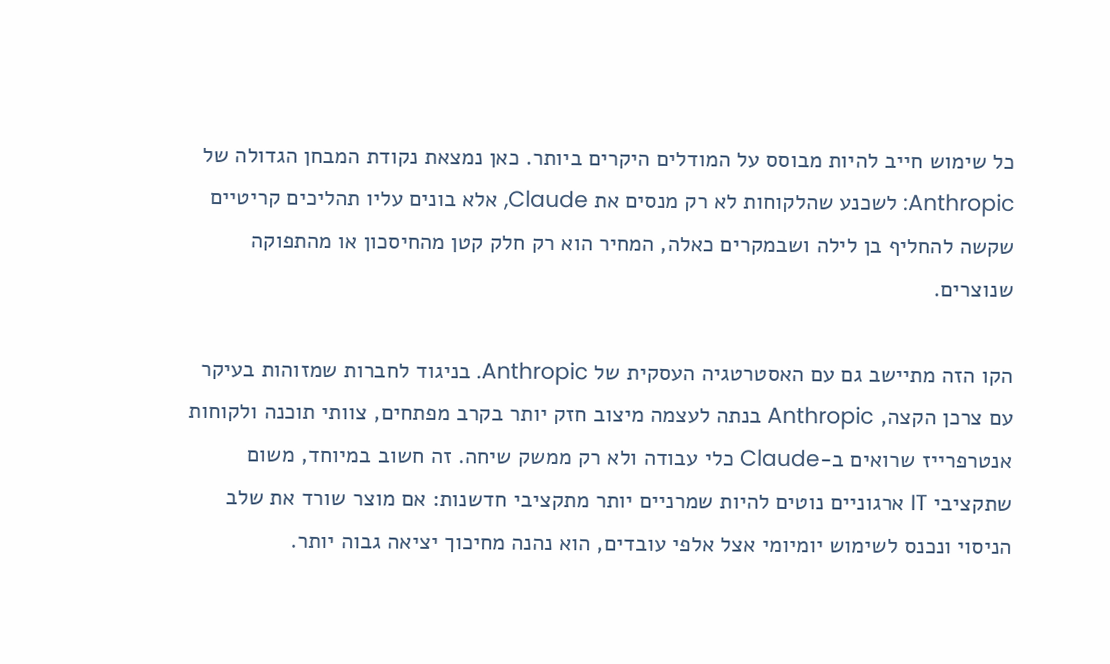כל שימוש חייב להיות מבוסס על המודלים היקרים ביותר. כאן נמצאת נקודת המבחן הגדולה של Anthropic: לשכנע שהלקוחות לא רק מנסים את Claude, אלא בונים עליו תהליכים קריטיים שקשה להחליף בן לילה ושבמקרים כאלה, המחיר הוא רק חלק קטן מהחיסכון או מהתפוקה שנוצרים.

הקו הזה מתיישב גם עם האסטרטגיה העסקית של Anthropic. בניגוד לחברות שמזוהות בעיקר עם צרכן הקצה, Anthropic בנתה לעצמה מיצוב חזק יותר בקרב מפתחים, צוותי תוכנה ולקוחות אנטרפרייז שרואים ב-Claude כלי עבודה ולא רק ממשק שיחה. זה חשוב במיוחד, משום שתקציבי IT ארגוניים נוטים להיות שמרניים יותר מתקציבי חדשנות: אם מוצר שורד את שלב הניסוי ונכנס לשימוש יומיומי אצל אלפי עובדים, הוא נהנה מחיכוך יציאה גבוה יותר.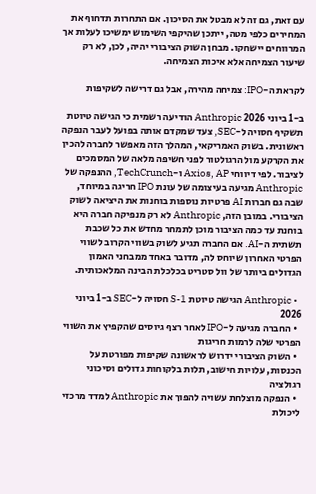עם זאת, גם זה לא מבטל את הסיכון. אם התחרות תדחוף את המחירים כלפי מטה, ייתכן שהיקפי השימוש ימשיכו לעלות אך המרווחים יישחקו. מבחן השוק הציבורי יהיה, לכן, לא רק שיעור הצמיחה אלא איכות הצמיחה.

לקראת ה-IPO: צמיחה מהירה, אבל גם דרישה לשקיפות

ב-1 ביוני 2026 Anthropic הודיעה רשמית כי הגישה טיוטת תשקיף חסויה ל-SEC, צעד שמקדם אותה בפועל לעבר הנפקה ראשונית. בשוק האמריקאי, המהלך הזה מאפשר לחברה להכין את הקרקע מול הרגולטור לפני חשיפה מלאה של המסמכים לציבור. לפי דיווחי Axios, AP ו-TechCrunch, ההנפקה של Anthropic מגיעה בעיצומה של עונת IPO חריגה במיוחד, שבה גם חברות AI פרטיות נוספות בוחנות את היציאה לשוק הציבורי. במובן הזה, Anthropic לא רק מנפיקה חברה היא בוחנת עד כמה הציבור מוכן לתמחר מחדש את כל שכבת תשתית ה-AI. אם החברה תגיע לשוק בשווי הקרוב לשווי הפרטי האחרון שיוחס לה, מדובר באחד ממבחני האמון הגדולים ביותר של וול סטריט בכלכלת הבינה המלאכותית.

  • Anthropic הגישה טיוטת S-1 חסויה ל-SEC ב-1 ביוני 2026
  • החברה מגיעה ל-IPO לאחר רצף גיוסים שהקפיץ את השווי הפרטי שלה לרמות חריגות
  • השוק הציבורי ידרוש לראשונה שקיפות מפורטת על הכנסות, עלויות חישוב, תלות בלקוחות גדולים וסיכוני רגולציה
  • הנפקה מוצלחת עשויה להפוך את Anthropic למדד מרכזי ליכולת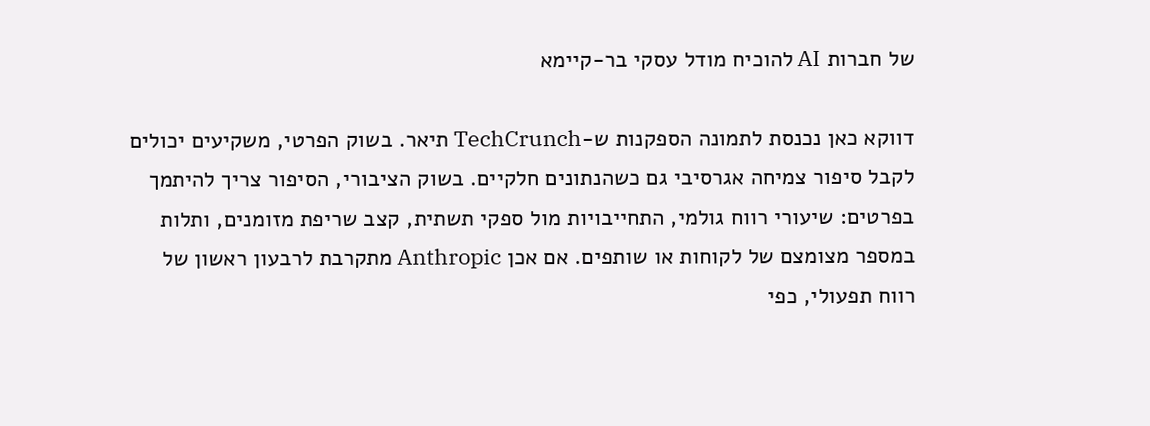של חברות AI להוכיח מודל עסקי בר-קיימא

דווקא כאן נכנסת לתמונה הספקנות ש-TechCrunch תיאר. בשוק הפרטי, משקיעים יכולים לקבל סיפור צמיחה אגרסיבי גם כשהנתונים חלקיים. בשוק הציבורי, הסיפור צריך להיתמך בפרטים: שיעורי רווח גולמי, התחייבויות מול ספקי תשתית, קצב שריפת מזומנים, ותלות במספר מצומצם של לקוחות או שותפים. אם אכן Anthropic מתקרבת לרבעון ראשון של רווח תפעולי, כפי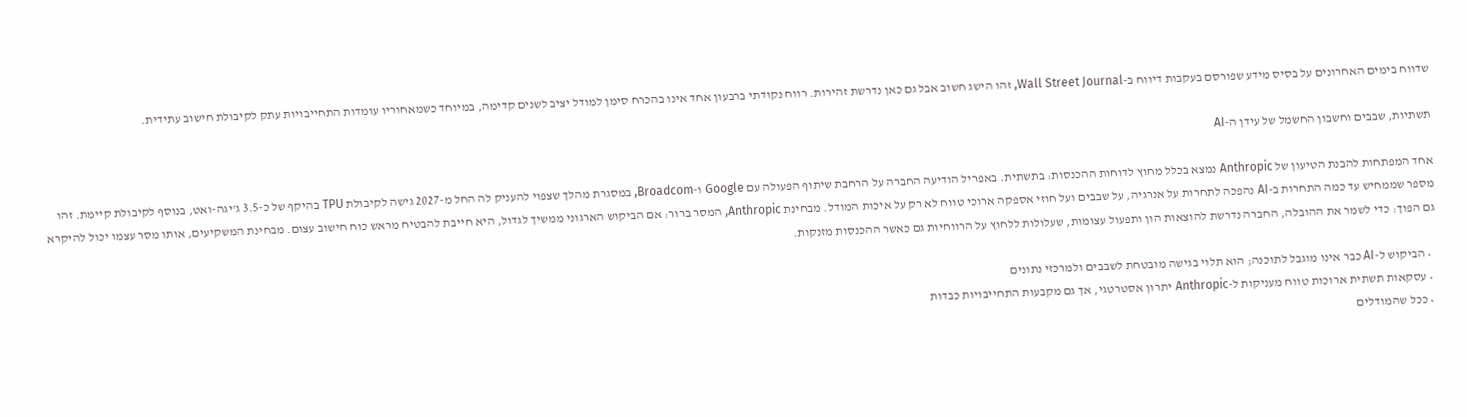שדווח בימים האחרונים על בסיס מידע שפורסם בעקבות דיווח ב-Wall Street Journal, זהו הישג חשוב אבל גם כאן נדרשת זהירות. רווח נקודתי ברבעון אחד אינו בהכרח סימן למודל יציב לשנים קדימה, במיוחד כשמאחוריו עומדות התחייבויות עתק לקיבולת חישוב עתידית.

תשתיות, שבבים וחשבון החשמל של עידן ה-AI

אחד המפתחות להבנת הטיעון של Anthropic נמצא בכלל מחוץ לדוחות ההכנסות: בתשתית. באפריל הודיעה החברה על הרחבת שיתוף הפעולה עם Google ו-Broadcom, במסגרת מהלך שצפוי להעניק לה החל מ-2027 גישה לקיבולת TPU בהיקף של כ-3.5 ג'יגה-ואט, בנוסף לקיבולת קיימת. זהו מספר שממחיש עד כמה התחרות ב-AI נהפכה לתחרות על אנרגיה, על שבבים ועל חוזי אספקה ארוכי טווח לא רק על איכות המודל. מבחינת Anthropic, המסר ברור: אם הביקוש הארגוני ממשיך לגדול, היא חייבת להבטיח מראש כוח חישוב עצום. מבחינת המשקיעים, אותו מסר עצמו יכול להיקרא גם הפוך: כדי לשמר את ההובלה, החברה נדרשת להוצאות הון ותפעול עצומות, שעלולות ללחוץ על הרווחיות גם כאשר ההכנסות מזנקות.

  • הביקוש ל-AI כבר אינו מוגבל לתוכנה; הוא תלוי בגישה מובטחת לשבבים ולמרכזי נתונים
  • עסקאות תשתית ארוכות טווח מעניקות ל-Anthropic יתרון אסטרטגי, אך גם מקבעות התחייבויות כבדות
  • ככל שהמודלים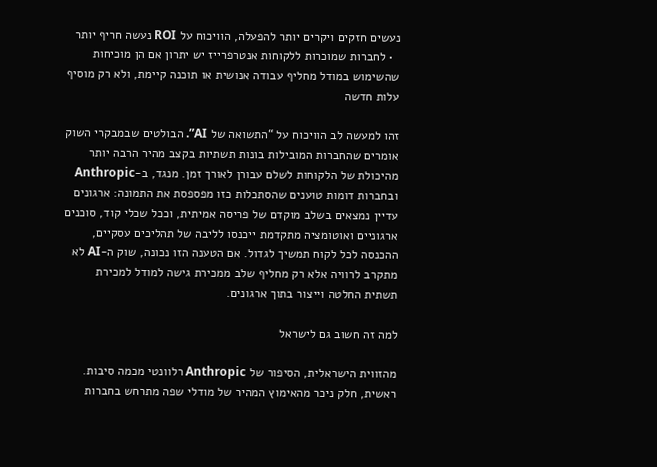נעשים חזקים ויקרים יותר להפעלה, הוויכוח על ROI נעשה חריף יותר
  • לחברות שמוכרות ללקוחות אנטרפרייז יש יתרון אם הן מוכיחות שהשימוש במודל מחליף עבודה אנושית או תוכנה קיימת, ולא רק מוסיף עלות חדשה

זהו למעשה לב הוויכוח על “התשואה של AI”. הבולטים שבמבקרי השוק אומרים שהחברות המובילות בונות תשתיות בקצב מהיר הרבה יותר מהיכולת של הלקוחות לשלם עבורן לאורך זמן. מנגד, ב-Anthropic ובחברות דומות טוענים שהסתכלות כזו מפספסת את התמונה: ארגונים עדיין נמצאים בשלב מוקדם של פריסה אמיתית, וככל שכלי קוד, סוכנים ארגוניים ואוטומציה מתקדמת ייכנסו לליבה של תהליכים עסקיים, ההכנסה לכל לקוח תמשיך לגדול. אם הטענה הזו נכונה, שוק ה-AI לא מתקרב לרוויה אלא רק מחליף שלב ממכירת גישה למודל למכירת תשתית החלטה וייצור בתוך ארגונים.

למה זה חשוב גם לישראל

מהזווית הישראלית, הסיפור של Anthropic רלוונטי מכמה סיבות. ראשית, חלק ניכר מהאימוץ המהיר של מודלי שפה מתרחש בחברות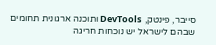סייבר, פינטק, DevTools ותוכנה ארגונית תחומים שבהם לישראל יש נוכחות חריגה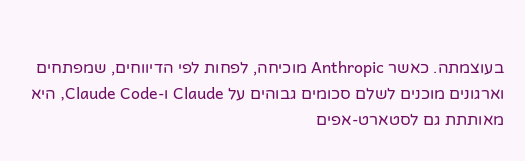בעוצמתה. כאשר Anthropic מוכיחה, לפחות לפי הדיווחים, שמפתחים וארגונים מוכנים לשלם סכומים גבוהים על Claude ו-Claude Code, היא מאותתת גם לסטארט-אפים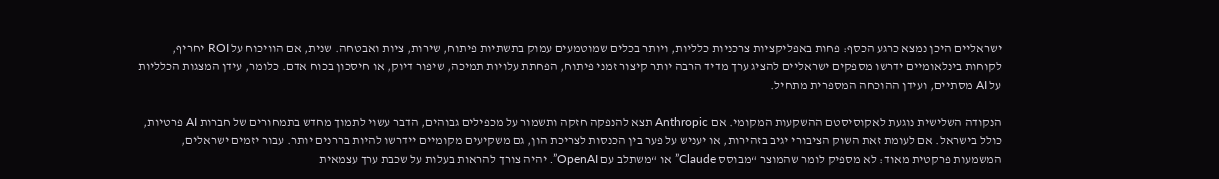ישראליים היכן נמצא כרגע הכסף: פחות באפליקציות צרכניות כלליות, ויותר בכלים שמוטמעים עמוק בתשתיות פיתוח, שירות, ציות ואבטחה. שנית, אם הוויכוח על ROI יחריף, לקוחות בינלאומיים ידרשו מספקים ישראליים להציג ערך מדיד הרבה יותר קיצור זמני פיתוח, הפחתת עלויות תמיכה, שיפור דיוק, או חיסכון בכוח אדם. כלומר, עידן המצגות הכלליות על AI מסתיים, ועידן ההוכחה המספרית מתחיל.

הנקודה השלישית נוגעת לאקוסיסטם ההשקעות המקומי. אם Anthropic תצא להנפקה חזקה ותשמור על מכפילים גבוהים, הדבר עשוי לתמוך מחדש בתמחורים של חברות AI פרטיות, כולל בישראל. אם לעומת זאת השוק הציבורי יגיב בזהירות, או יעניש על פער בין הכנסות לצריכת הון, גם משקיעים מקומיים יידרשו להיות בררנים יותר. עבור יזמים ישראלים, המשמעות פרקטית מאוד: לא מספיק לומר שהמוצר “מבוסס Claude” או “משתלב עם OpenAI”. יהיה צורך להראות בעלות על שכבת ערך עצמאית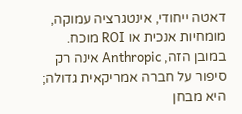דאטה ייחודי, אינטגרציה עמוקה, מומחיות אנכית או ROI מוכח. במובן הזה, Anthropic אינה רק סיפור על חברה אמריקאית גדולה; היא מבחן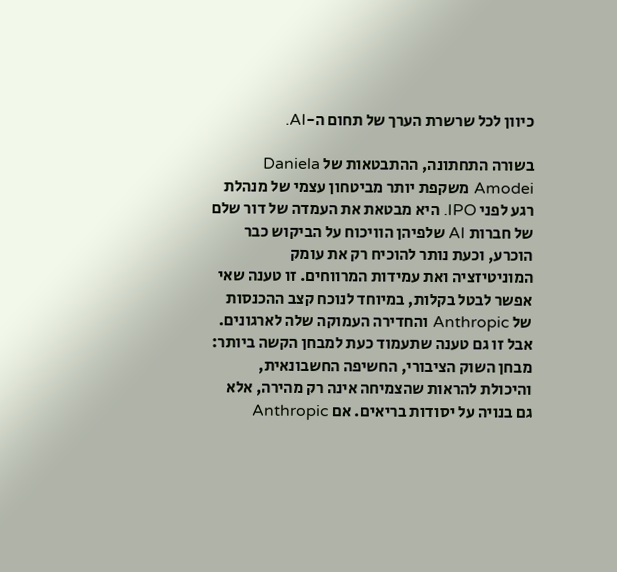כיוון לכל שרשרת הערך של תחום ה-AI.

בשורה התחתונה, ההתבטאות של Daniela Amodei משקפת יותר מביטחון עצמי של מנהלת רגע לפני IPO. היא מבטאת את העמדה של דור שלם של חברות AI שלפיהן הוויכוח על הביקוש כבר הוכרע, וכעת נותר להוכיח רק את עומק המוניטיזציה ואת עמידות המרווחים. זו טענה שאי אפשר לבטל בקלות, במיוחד לנוכח קצב ההכנסות של Anthropic והחדירה העמוקה שלה לארגונים. אבל זו גם טענה שתעמוד כעת למבחן הקשה ביותר: מבחן השוק הציבורי, החשיפה החשבונאית, והיכולת להראות שהצמיחה אינה רק מהירה, אלא גם בנויה על יסודות בריאים. אם Anthropic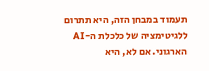תעמוד במבחן הזה, היא תתרום ללגיטימציה של כלכלת ה-AI הארגוני. אם לא, היא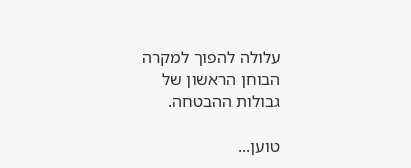עלולה להפוך למקרה הבוחן הראשון של גבולות ההבטחה.

טוען...